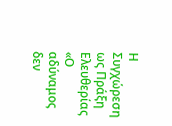Η Συγχώρεση ως Πράξη Ελευθερίας
«Ο αδύναμος δεν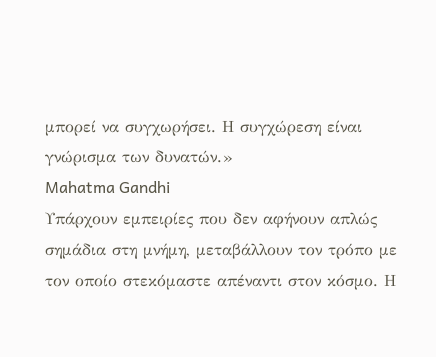μπορεί να συγχωρήσει. Η συγχώρεση είναι γνώρισμα των δυνατών.»
Mahatma Gandhi
Υπάρχουν εμπειρίες που δεν αφήνουν απλώς σημάδια στη μνήμη, μεταβάλλουν τον τρόπο με τον οποίο στεκόμαστε απέναντι στον κόσμο. Η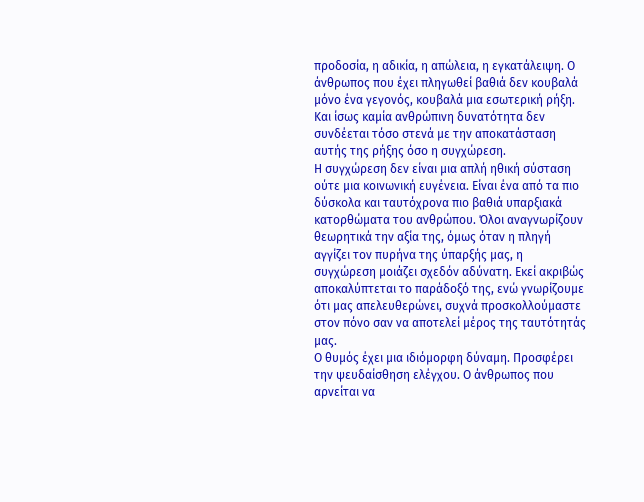προδοσία, η αδικία, η απώλεια, η εγκατάλειψη. Ο άνθρωπος που έχει πληγωθεί βαθιά δεν κουβαλά μόνο ένα γεγονός, κουβαλά μια εσωτερική ρήξη. Και ίσως καμία ανθρώπινη δυνατότητα δεν συνδέεται τόσο στενά με την αποκατάσταση αυτής της ρήξης όσο η συγχώρεση.
Η συγχώρεση δεν είναι μια απλή ηθική σύσταση ούτε μια κοινωνική ευγένεια. Είναι ένα από τα πιο δύσκολα και ταυτόχρονα πιο βαθιά υπαρξιακά κατορθώματα του ανθρώπου. Όλοι αναγνωρίζουν θεωρητικά την αξία της, όμως όταν η πληγή αγγίζει τον πυρήνα της ύπαρξής μας, η συγχώρεση μοιάζει σχεδόν αδύνατη. Εκεί ακριβώς αποκαλύπτεται το παράδοξό της, ενώ γνωρίζουμε ότι μας απελευθερώνει, συχνά προσκολλούμαστε στον πόνο σαν να αποτελεί μέρος της ταυτότητάς μας.
Ο θυμός έχει μια ιδιόμορφη δύναμη. Προσφέρει την ψευδαίσθηση ελέγχου. Ο άνθρωπος που αρνείται να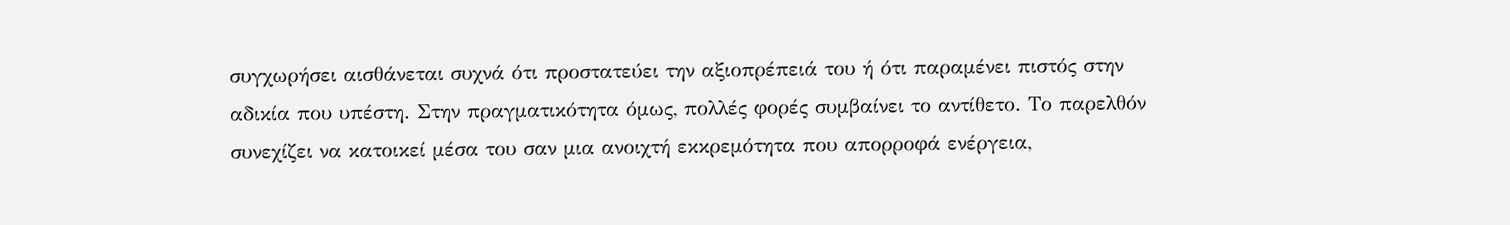συγχωρήσει αισθάνεται συχνά ότι προστατεύει την αξιοπρέπειά του ή ότι παραμένει πιστός στην αδικία που υπέστη. Στην πραγματικότητα όμως, πολλές φορές συμβαίνει το αντίθετο. Το παρελθόν συνεχίζει να κατοικεί μέσα του σαν μια ανοιχτή εκκρεμότητα που απορροφά ενέργεια,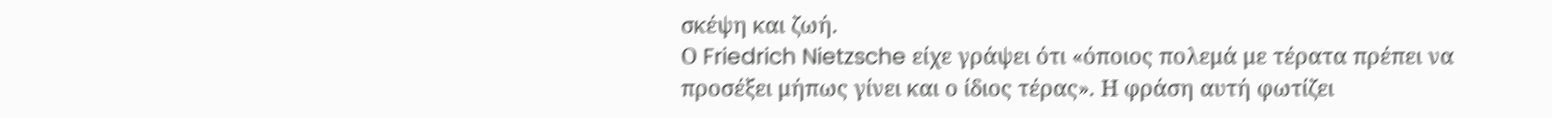σκέψη και ζωή.
Ο Friedrich Nietzsche είχε γράψει ότι «όποιος πολεμά με τέρατα πρέπει να προσέξει μήπως γίνει και ο ίδιος τέρας». Η φράση αυτή φωτίζει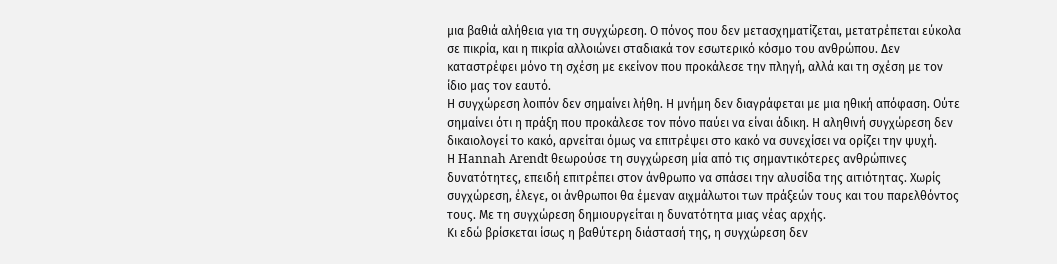μια βαθιά αλήθεια για τη συγχώρεση. Ο πόνος που δεν μετασχηματίζεται, μετατρέπεται εύκολα σε πικρία, και η πικρία αλλοιώνει σταδιακά τον εσωτερικό κόσμο του ανθρώπου. Δεν καταστρέφει μόνο τη σχέση με εκείνον που προκάλεσε την πληγή, αλλά και τη σχέση με τον ίδιο μας τον εαυτό.
Η συγχώρεση λοιπόν δεν σημαίνει λήθη. Η μνήμη δεν διαγράφεται με μια ηθική απόφαση. Ούτε σημαίνει ότι η πράξη που προκάλεσε τον πόνο παύει να είναι άδικη. Η αληθινή συγχώρεση δεν δικαιολογεί το κακό, αρνείται όμως να επιτρέψει στο κακό να συνεχίσει να ορίζει την ψυχή.
Η Hannah Arendt θεωρούσε τη συγχώρεση μία από τις σημαντικότερες ανθρώπινες δυνατότητες, επειδή επιτρέπει στον άνθρωπο να σπάσει την αλυσίδα της αιτιότητας. Χωρίς συγχώρεση, έλεγε, οι άνθρωποι θα έμεναν αιχμάλωτοι των πράξεών τους και του παρελθόντος τους. Με τη συγχώρεση δημιουργείται η δυνατότητα μιας νέας αρχής.
Κι εδώ βρίσκεται ίσως η βαθύτερη διάστασή της, η συγχώρεση δεν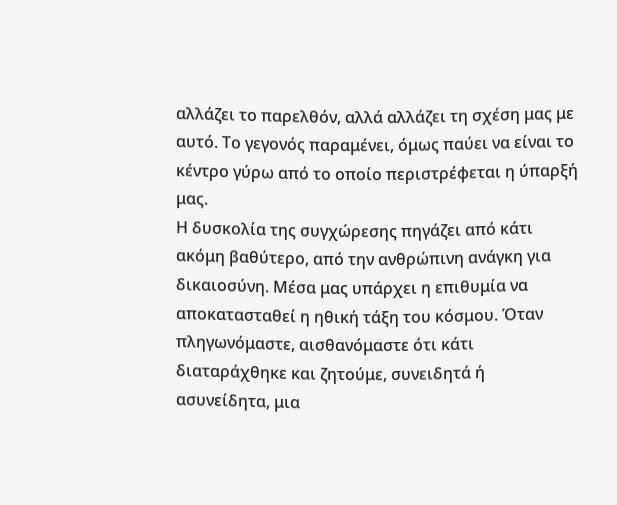αλλάζει το παρελθόν, αλλά αλλάζει τη σχέση μας με αυτό. Το γεγονός παραμένει, όμως παύει να είναι το κέντρο γύρω από το οποίο περιστρέφεται η ύπαρξή μας.
Η δυσκολία της συγχώρεσης πηγάζει από κάτι ακόμη βαθύτερο, από την ανθρώπινη ανάγκη για δικαιοσύνη. Μέσα μας υπάρχει η επιθυμία να αποκατασταθεί η ηθική τάξη του κόσμου. Όταν πληγωνόμαστε, αισθανόμαστε ότι κάτι διαταράχθηκε και ζητούμε, συνειδητά ή ασυνείδητα, μια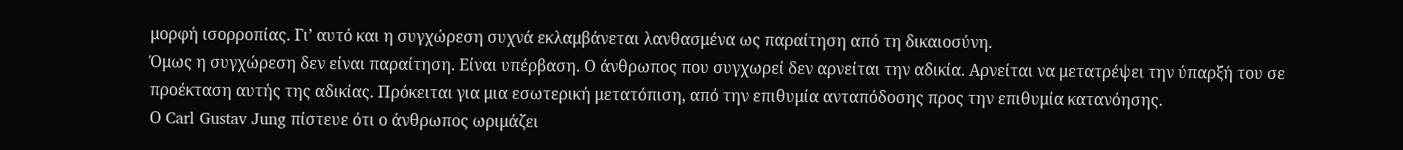μορφή ισορροπίας. Γι’ αυτό και η συγχώρεση συχνά εκλαμβάνεται λανθασμένα ως παραίτηση από τη δικαιοσύνη.
Όμως η συγχώρεση δεν είναι παραίτηση. Είναι υπέρβαση. Ο άνθρωπος που συγχωρεί δεν αρνείται την αδικία. Αρνείται να μετατρέψει την ύπαρξή του σε προέκταση αυτής της αδικίας. Πρόκειται για μια εσωτερική μετατόπιση, από την επιθυμία ανταπόδοσης προς την επιθυμία κατανόησης.
Ο Carl Gustav Jung πίστευε ότι ο άνθρωπος ωριμάζει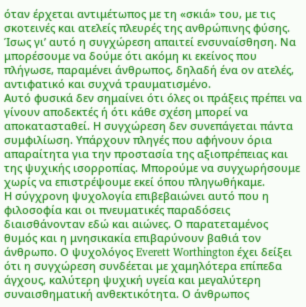όταν έρχεται αντιμέτωπος με τη «σκιά» του, με τις σκοτεινές και ατελείς πλευρές της ανθρώπινης φύσης. Ίσως γι’ αυτό η συγχώρεση απαιτεί ενσυναίσθηση. Να μπορέσουμε να δούμε ότι ακόμη κι εκείνος που πλήγωσε, παραμένει άνθρωπος, δηλαδή ένα ον ατελές, αντιφατικό και συχνά τραυματισμένο.
Αυτό φυσικά δεν σημαίνει ότι όλες οι πράξεις πρέπει να γίνουν αποδεκτές ή ότι κάθε σχέση μπορεί να αποκατασταθεί. Η συγχώρεση δεν συνεπάγεται πάντα συμφιλίωση. Υπάρχουν πληγές που αφήνουν όρια απαραίτητα για την προστασία της αξιοπρέπειας και της ψυχικής ισορροπίας. Μπορούμε να συγχωρήσουμε χωρίς να επιστρέψουμε εκεί όπου πληγωθήκαμε.
Η σύγχρονη ψυχολογία επιβεβαιώνει αυτό που η φιλοσοφία και οι πνευματικές παραδόσεις διαισθάνονταν εδώ και αιώνες. Ο παρατεταμένος θυμός και η μνησικακία επιβαρύνουν βαθιά τον άνθρωπο. Ο ψυχολόγος Everett Worthington έχει δείξει ότι η συγχώρεση συνδέεται με χαμηλότερα επίπεδα άγχους, καλύτερη ψυχική υγεία και μεγαλύτερη συναισθηματική ανθεκτικότητα. Ο άνθρωπος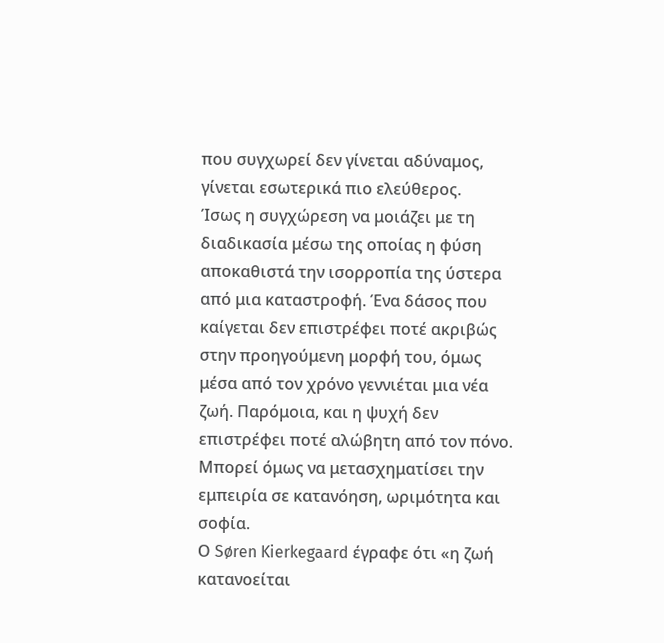που συγχωρεί δεν γίνεται αδύναμος, γίνεται εσωτερικά πιο ελεύθερος.
Ίσως η συγχώρεση να μοιάζει με τη διαδικασία μέσω της οποίας η φύση αποκαθιστά την ισορροπία της ύστερα από μια καταστροφή. Ένα δάσος που καίγεται δεν επιστρέφει ποτέ ακριβώς στην προηγούμενη μορφή του, όμως μέσα από τον χρόνο γεννιέται μια νέα ζωή. Παρόμοια, και η ψυχή δεν επιστρέφει ποτέ αλώβητη από τον πόνο. Μπορεί όμως να μετασχηματίσει την εμπειρία σε κατανόηση, ωριμότητα και σοφία.
Ο Søren Kierkegaard έγραφε ότι «η ζωή κατανοείται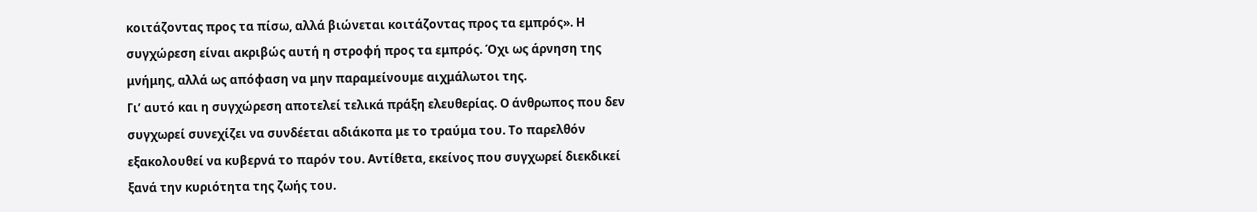κοιτάζοντας προς τα πίσω, αλλά βιώνεται κοιτάζοντας προς τα εμπρός». Η συγχώρεση είναι ακριβώς αυτή η στροφή προς τα εμπρός. Όχι ως άρνηση της μνήμης, αλλά ως απόφαση να μην παραμείνουμε αιχμάλωτοι της.
Γι’ αυτό και η συγχώρεση αποτελεί τελικά πράξη ελευθερίας. Ο άνθρωπος που δεν συγχωρεί συνεχίζει να συνδέεται αδιάκοπα με το τραύμα του. Το παρελθόν εξακολουθεί να κυβερνά το παρόν του. Αντίθετα, εκείνος που συγχωρεί διεκδικεί ξανά την κυριότητα της ζωής του.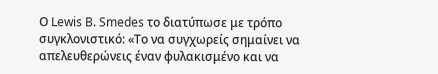Ο Lewis B. Smedes το διατύπωσε με τρόπο συγκλονιστικό: «Το να συγχωρείς σημαίνει να απελευθερώνεις έναν φυλακισμένο και να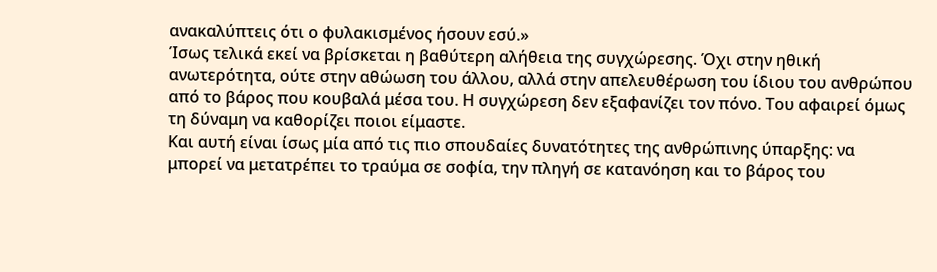ανακαλύπτεις ότι ο φυλακισμένος ήσουν εσύ.»
Ίσως τελικά εκεί να βρίσκεται η βαθύτερη αλήθεια της συγχώρεσης. Όχι στην ηθική ανωτερότητα, ούτε στην αθώωση του άλλου, αλλά στην απελευθέρωση του ίδιου του ανθρώπου από το βάρος που κουβαλά μέσα του. Η συγχώρεση δεν εξαφανίζει τον πόνο. Του αφαιρεί όμως τη δύναμη να καθορίζει ποιοι είμαστε.
Και αυτή είναι ίσως μία από τις πιο σπουδαίες δυνατότητες της ανθρώπινης ύπαρξης: να μπορεί να μετατρέπει το τραύμα σε σοφία, την πληγή σε κατανόηση και το βάρος του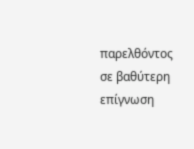παρελθόντος σε βαθύτερη επίγνωση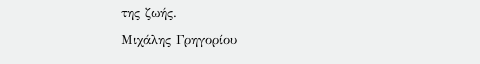της ζωής.
Μιχάλης Γρηγορίου